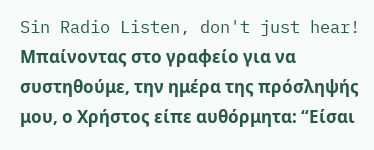Sin Radio Listen, don't just hear!
Μπαίνοντας στο γραφείο για να συστηθούμε, την ημέρα της πρόσληψής μου, ο Χρήστος είπε αυθόρμητα: “Είσαι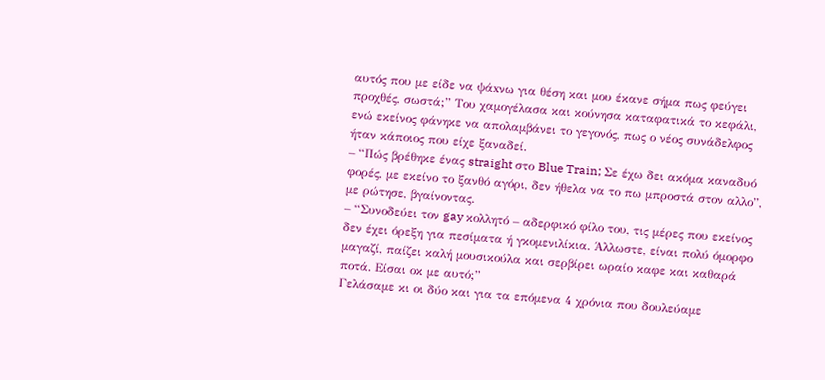αυτός που με είδε να ψάxνω για θέση και μου έκανε σήμα πως φεύγει προχθές, σωστά;” Του χαμογέλασα και κούνησα καταφατικά το κεφάλι, ενώ εκείνος φάνηκε να απολαμβάνει το γεγονός, πως ο νέος συνάδελφος ήταν κάποιος που είχε ξαναδεί.
– “Πώς βρέθηκε ένας straight στο Blue Train; Σε έχω δει ακόμα καναδυό φορές, με εκείνο το ξανθό αγόρι, δεν ήθελα να το πω μπροστά στον αλλο”, με ρώτησε, βγαίνοντας.
– “Συνοδεύει τον gay κολλητό – αδερφικό φίλο του, τις μέρες που εκείνος δεν έχει όρεξη για πεσίματα ή γκομενιλίκια. Άλλωστε, είναι πολύ όμορφο μαγαζί, παίζει καλή μουσικούλα και σερβίρει ωραίο καφε και καθαρά ποτά. Είσαι οκ με αυτό;”
Γελάσαμε κι οι δύο και για τα επόμενα 4 χρόνια που δουλεύαμε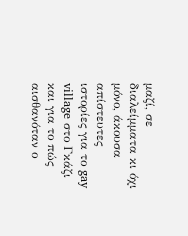μαζί, σε διαλείμματα κι όχι μόνο, άκουσα απίστευτες ιστορίες για το gay village στο Γκάζι και για το πώς αισθανόταν ο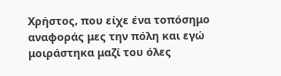Χρήστος, που είχε ένα τοπόσημο αναφοράς μες την πόλη και εγώ μοιράστηκα μαζί του όλες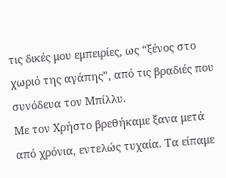τις δικές μου εμπειρίες, ως “ξένος στο χωριό της αγάπης”, από τις βραδιές που συνόδευα τον Μπίλλυ.
Με τον Χρήστο βρεθήκαμε ξανα μετά από χρόνια, εντελώς τυχαία. Τα είπαμε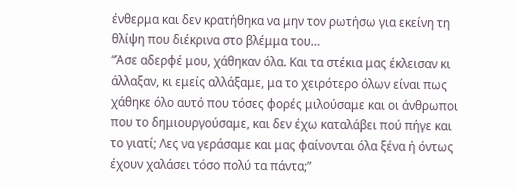ένθερμα και δεν κρατήθηκα να μην τον ρωτήσω για εκείνη τη θλίψη που διέκρινα στο βλέμμα του…
“Άσε αδερφέ μου, χάθηκαν όλα. Και τα στέκια μας έκλεισαν κι άλλαξαν, κι εμείς αλλάξαμε, μα το χειρότερο όλων είναι πως χάθηκε όλο αυτό που τόσες φορές μιλούσαμε και οι άνθρωποι που το δημιουργούσαμε, και δεν έχω καταλάβει πού πήγε και το γιατί; Λες να γεράσαμε και μας φαίνονται όλα ξένα ή όντως έχουν χαλάσει τόσο πολύ τα πάντα;”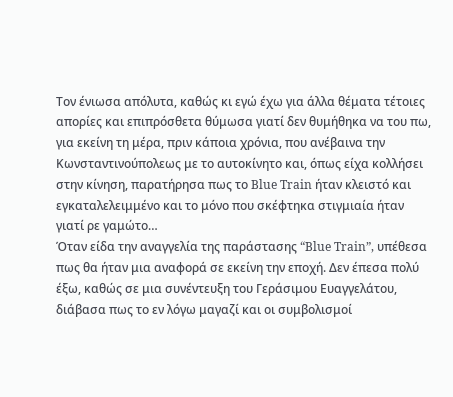Τον ένιωσα απόλυτα, καθώς κι εγώ έχω για άλλα θέματα τέτοιες απορίες και επιπρόσθετα θύμωσα γιατί δεν θυμήθηκα να του πω, για εκείνη τη μέρα, πριν κάποια χρόνια, που ανέβαινα την Κωνσταντινούπολεως με το αυτοκίνητο και, όπως είχα κολλήσει στην κίνηση, παρατήρησα πως το Blue Train ήταν κλειστό και εγκαταλελειμμένο και το μόνο που σκέφτηκα στιγμιαία ήταν γιατί ρε γαμώτο…
Όταν είδα την αναγγελία της παράστασης “Blue Train”, υπέθεσα πως θα ήταν μια αναφορά σε εκείνη την εποχή. Δεν έπεσα πολύ έξω, καθώς σε μια συνέντευξη του Γεράσιμου Ευαγγελάτου, διάβασα πως το εν λόγω μαγαζί και οι συμβολισμοί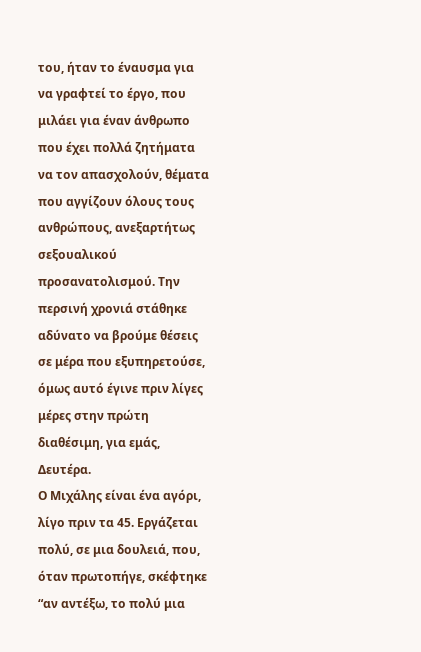του, ήταν το έναυσμα για να γραφτεί το έργο, που μιλάει για έναν άνθρωπο που έχει πολλά ζητήματα να τον απασχολούν, θέματα που αγγίζουν όλους τους ανθρώπους, ανεξαρτήτως σεξουαλικού προσανατολισμού. Την περσινή χρονιά στάθηκε αδύνατο να βρούμε θέσεις σε μέρα που εξυπηρετούσε, όμως αυτό έγινε πριν λίγες μέρες στην πρώτη διαθέσιμη, για εμάς, Δευτέρα.
Ο Μιχάλης είναι ένα αγόρι, λίγο πριν τα 45. Εργάζεται πολύ, σε μια δουλειά, που, όταν πρωτοπήγε, σκέφτηκε “αν αντέξω, το πολύ μια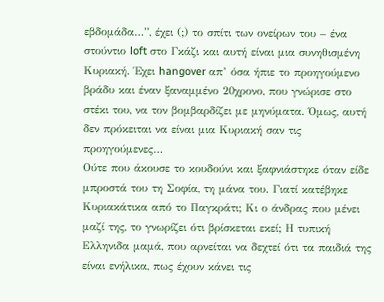εβδομάδα…”, έχει (;) το σπίτι των ονείρων του – ένα στούντιο loft στο Γκάζι και αυτή είναι μια συνηθισμένη Κυριακή. Έχει hangover απ’ όσα ήπιε το προηγούμενο βράδυ και έναν ξαναμμένο 20χρονο, που γνώρισε στο στέκι του, να τον βομβαρδίζει με μηνύματα. Όμως, αυτή δεν πρόκειται να είναι μια Κυριακή σαν τις προηγούμενες…
Ούτε που άκουσε το κουδούνι και ξαφνιάστηκε όταν είδε μπροστά του τη Σοφία, τη μάνα του. Γιατί κατέβηκε Κυριακάτικα από το Παγκράτι; Κι ο άνδρας που μένει μαζί της, το γνωρίζει ότι βρίσκεται εκεί; Η τυπική Ελληνιδα μαμά, που αρνείται να δεχτεί ότι τα παιδιά της είναι ενήλικα, πως έχουν κάνει τις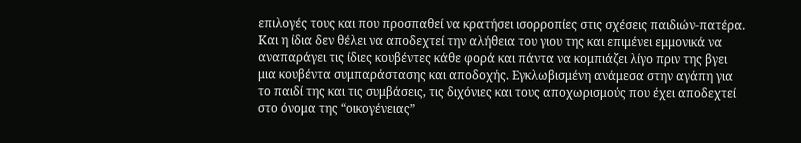επιλογές τους και που προσπαθεί να κρατήσει ισορροπίες στις σχέσεις παιδιών-πατέρα. Και η ίδια δεν θέλει να αποδεχτεί την αλήθεια του γιου της και επιμένει εμμονικά να αναπαράγει τις ίδιες κουβέντες κάθε φορά και πάντα να κομπιάζει λίγο πριν της βγει μια κουβέντα συμπαράστασης και αποδοχής. Εγκλωβισμένη ανάμεσα στην αγάπη για το παιδί της και τις συμβάσεις, τις διχόνιες και τους αποχωρισμούς που έχει αποδεχτεί στο όνομα της “οικογένειας”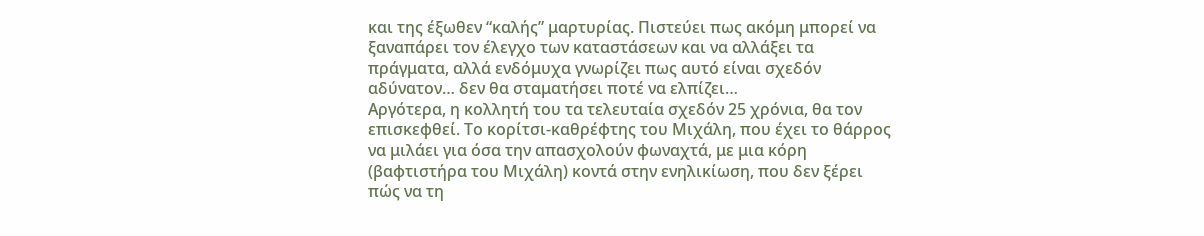και της έξωθεν “καλής” μαρτυρίας. Πιστεύει πως ακόμη μπορεί να ξαναπάρει τον έλεγχο των καταστάσεων και να αλλάξει τα πράγματα, αλλά ενδόμυχα γνωρίζει πως αυτό είναι σχεδόν αδύνατον… δεν θα σταματήσει ποτέ να ελπίζει…
Αργότερα, η κολλητή του τα τελευταία σχεδόν 25 χρόνια, θα τον επισκεφθεί. Το κορίτσι-καθρέφτης του Μιχάλη, που έχει το θάρρος να μιλάει για όσα την απασχολούν φωναχτά, με μια κόρη (βαφτιστήρα του Μιχάλη) κοντά στην ενηλικίωση, που δεν ξέρει πώς να τη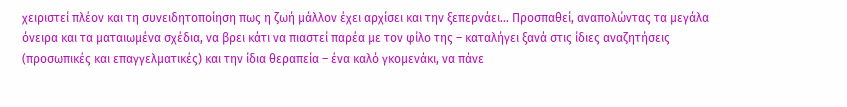χειριστεί πλέον και τη συνειδητοποίηση πως η ζωή μάλλον έχει αρχίσει και την ξεπερνάει… Προσπαθεί, αναπολώντας τα μεγάλα όνειρα και τα ματαιωμένα σχέδια, να βρει κάτι να πιαστεί παρέα με τον φίλο της – καταλήγει ξανά στις ίδιες αναζητήσεις (προσωπικές και επαγγελματικές) και την ίδια θεραπεία – ένα καλό γκομενάκι, να πάνε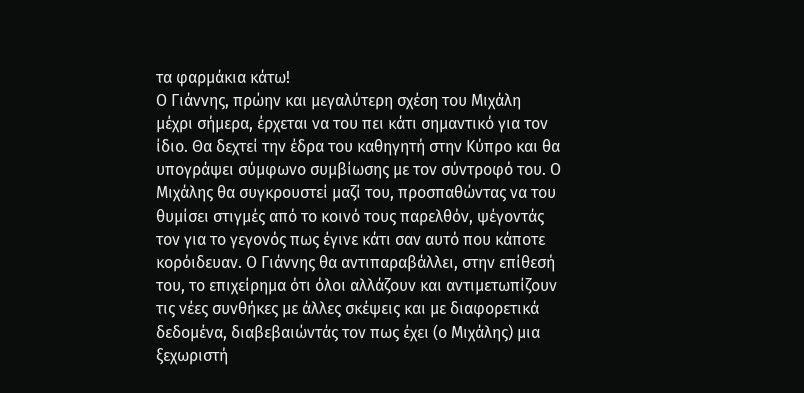τα φαρμάκια κάτω!
Ο Γιάννης, πρώην και μεγαλύτερη σχέση του Μιχάλη μέχρι σήμερα, έρχεται να του πει κάτι σημαντικό για τον ίδιο. Θα δεχτεί την έδρα του καθηγητή στην Κύπρο και θα υπογράψει σύμφωνο συμβίωσης με τον σύντροφό του. Ο Μιχάλης θα συγκρουστεί μαζί του, προσπαθώντας να του θυμίσει στιγμές από το κοινό τους παρελθόν, ψέγοντάς τον για το γεγονός πως έγινε κάτι σαν αυτό που κάποτε κορόιδευαν. Ο Γιάννης θα αντιπαραβάλλει, στην επίθεσή του, το επιχείρημα ότι όλοι αλλάζουν και αντιμετωπίζουν τις νέες συνθήκες με άλλες σκέψεις και με διαφορετικά δεδομένα, διαβεβαιώντάς τον πως έχει (ο Μιχάλης) μια ξεχωριστή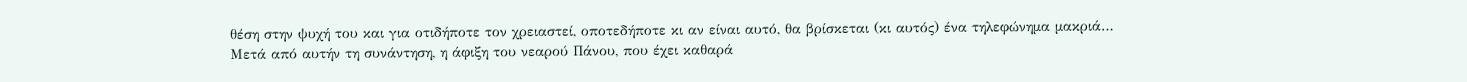θέση στην ψυχή του και για οτιδήποτε τον χρειαστεί, οποτεδήποτε κι αν είναι αυτό, θα βρίσκεται (κι αυτός) ένα τηλεφώνημα μακριά…
Μετά από αυτήν τη συνάντηση, η άφιξη του νεαρού Πάνου, που έχει καθαρά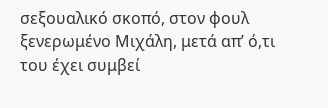σεξουαλικό σκοπό, στον φουλ ξενερωμένο Μιχάλη, μετά απ’ ό,τι του έχει συμβεί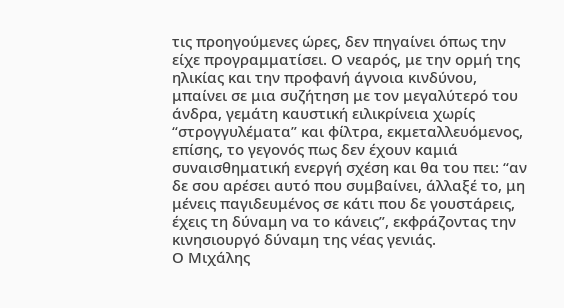τις προηγούμενες ώρες, δεν πηγαίνει όπως την είχε προγραμματίσει. Ο νεαρός, με την ορμή της ηλικίας και την προφανή άγνοια κινδύνου, μπαίνει σε μια συζήτηση με τον μεγαλύτερό του άνδρα, γεμάτη καυστική ειλικρίνεια χωρίς “στρογγυλέματα” και φίλτρα, εκμεταλλευόμενος, επίσης, το γεγονός πως δεν έχουν καμιά συναισθηματική ενεργή σχέση και θα του πει: “αν δε σου αρέσει αυτό που συμβαίνει, άλλαξέ το, μη μένεις παγιδευμένος σε κάτι που δε γουστάρεις, έχεις τη δύναμη να το κάνεις”, εκφράζοντας την κινησιουργό δύναμη της νέας γενιάς.
Ο Μιχάλης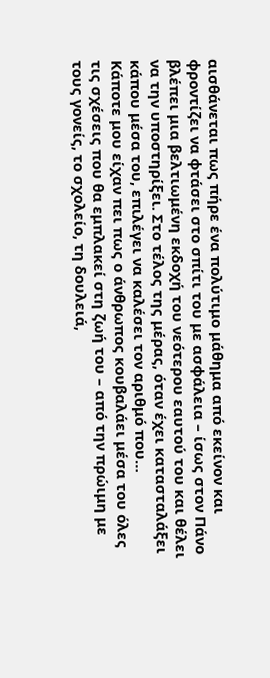αισθάνεται πως πήρε ένα πολύτιμο μάθημα από εκείνον και φροντίζει να φτάσει στο σπίτι του με ασφάλεια – ίσως στον Πάνο βλέπει μια βελτιωμένη εκδοχή του νεότερου εαυτού του και θέλει να την υποστηρίξει. Στο τέλος της μέρας, όταν έχει κατασταλάξει κάπου μέσα του, επιλέγει να καλέσει τον αριθμό που…
Κάποτε μου είχαν πει πως ο άνθρωπος κουβαλάει μέσα του όλες τις σχέσεις που θα εμπλακεί στη ζωή του – από την πρώιμη με τους γονείς, το σχολείο, τη δουλειά,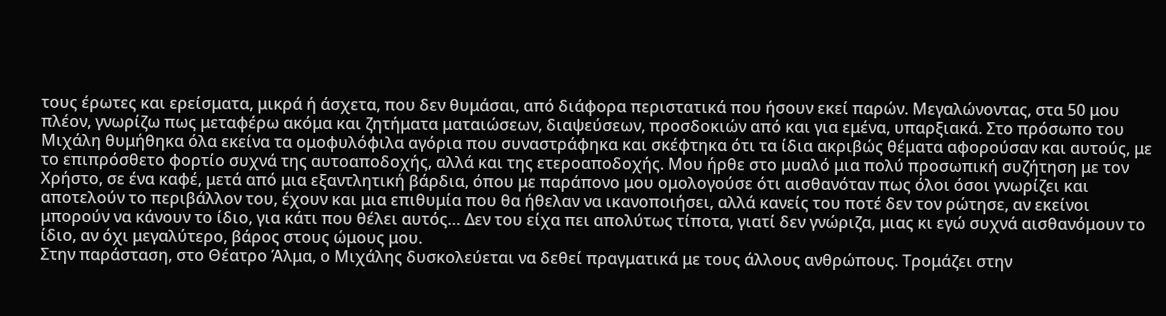τους έρωτες και ερείσματα, μικρά ή άσχετα, που δεν θυμάσαι, από διάφορα περιστατικά που ήσουν εκεί παρών. Μεγαλώνοντας, στα 50 μου πλέον, γνωρίζω πως μεταφέρω ακόμα και ζητήματα ματαιώσεων, διαψεύσεων, προσδοκιών από και για εμένα, υπαρξιακά. Στο πρόσωπο του Μιχάλη θυμήθηκα όλα εκείνα τα ομοφυλόφιλα αγόρια που συναστράφηκα και σκέφτηκα ότι τα ίδια ακριβώς θέματα αφορούσαν και αυτούς, με το επιπρόσθετο φορτίο συχνά της αυτοαποδοχής, αλλά και της ετεροαποδοχής. Μου ήρθε στο μυαλό μια πολύ προσωπική συζήτηση με τον Χρήστο, σε ένα καφέ, μετά από μια εξαντλητική βάρδια, όπου με παράπονο μου ομολογούσε ότι αισθανόταν πως όλοι όσοι γνωρίζει και αποτελούν το περιβάλλον του, έχουν και μια επιθυμία που θα ήθελαν να ικανοποιήσει, αλλά κανείς του ποτέ δεν τον ρώτησε, αν εκείνοι μπορούν να κάνουν το ίδιο, για κάτι που θέλει αυτός… Δεν του είχα πει απολύτως τίποτα, γιατί δεν γνώριζα, μιας κι εγώ συχνά αισθανόμουν το ίδιο, αν όχι μεγαλύτερο, βάρος στους ώμους μου.
Στην παράσταση, στο Θέατρο Άλμα, ο Μιχάλης δυσκολεύεται να δεθεί πραγματικά με τους άλλους ανθρώπους. Τρομάζει στην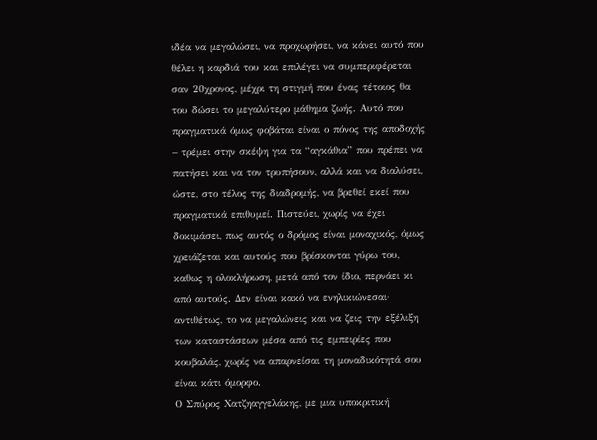ιδέα να μεγαλώσει, να προχωρήσει, να κάνει αυτό που θέλει η καρδιά του και επιλέγει να συμπεριφέρεται σαν 20χρονος, μέχρι τη στιγμή που ένας τέτοιος θα του δώσει το μεγαλύτερο μάθημα ζωής. Αυτό που πραγματικά όμως φοβάται είναι ο πόνος της αποδοχής – τρέμει στην σκέψη για τα “αγκάθια” που πρέπει να πατήσει και να τον τρυπήσουν, αλλά και να διαλύσει, ώστε, στο τέλος της διαδρομής, να βρεθεί εκεί που πραγματικά επιθυμεί. Πιστεύει, χωρίς να έχει δοκιμάσει, πως αυτός ο δρόμος είναι μοναχικός, όμως χρειάζεται και αυτούς που βρίσκονται γύρω του, καθως η ολοκλήρωση, μετά από τον ίδιο, περνάει κι από αυτούς. Δεν είναι κακό να ενηλικιώνεσαι· αντιθέτως, το να μεγαλώνεις και να ζεις την εξέλιξη των καταστάσεων μέσα από τις εμπειρίες που κουβαλάς, χωρίς να απαρνείσαι τη μοναδικότητά σου είναι κάτι όμορφο.
Ο Σπύρος Χατζηαγγελάκης, με μια υποκριτική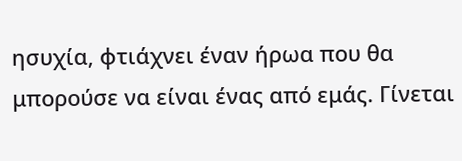ησυχία, φτιάχνει έναν ήρωα που θα μπορούσε να είναι ένας από εμάς. Γίνεται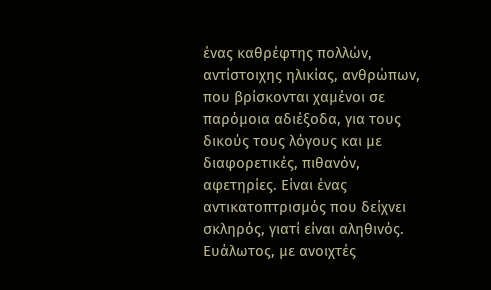ένας καθρέφτης πολλών, αντίστοιχης ηλικίας, ανθρώπων, που βρίσκονται χαμένοι σε παρόμοια αδιέξοδα, για τους δικούς τους λόγους και με διαφορετικές, πιθανόν, αφετηρίες. Είναι ένας αντικατοπτρισμός που δείχνει σκληρός, γιατί είναι αληθινός. Ευάλωτος, με ανοιχτές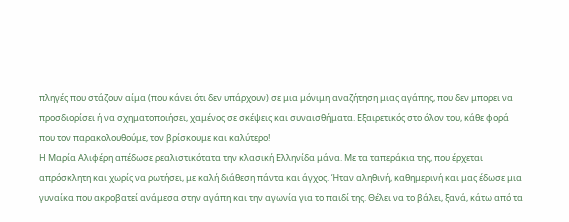πληγές που στάζουν αίμα (που κάνει ότι δεν υπάρχουν) σε μια μόνιμη αναζήτηση μιας αγάπης, που δεν μπορει να προσδιορίσει ή να σχηματοποιήσει, χαμένος σε σκέψεις και συναισθήματα. Εξαιρετικός στο όλον του, κάθε φορά που τον παρακολουθούμε, τον βρίσκουμε και καλύτερο!
Η Μαρία Αλιφέρη απέδωσε ρεαλιστικότατα την κλασική Ελληνίδα μάνα. Με τα ταπεράκια της, που έρχεται απρόσκλητη και χωρίς να ρωτήσει, με καλή διάθεση πάντα και άγχος. Ήταν αληθινή, καθημερινή και μας έδωσε μια γυναίκα που ακροβατεί ανάμεσα στην αγάπη και την αγωνία για το παιδί της. Θέλει να το βάλει, ξανά, κάτω από τα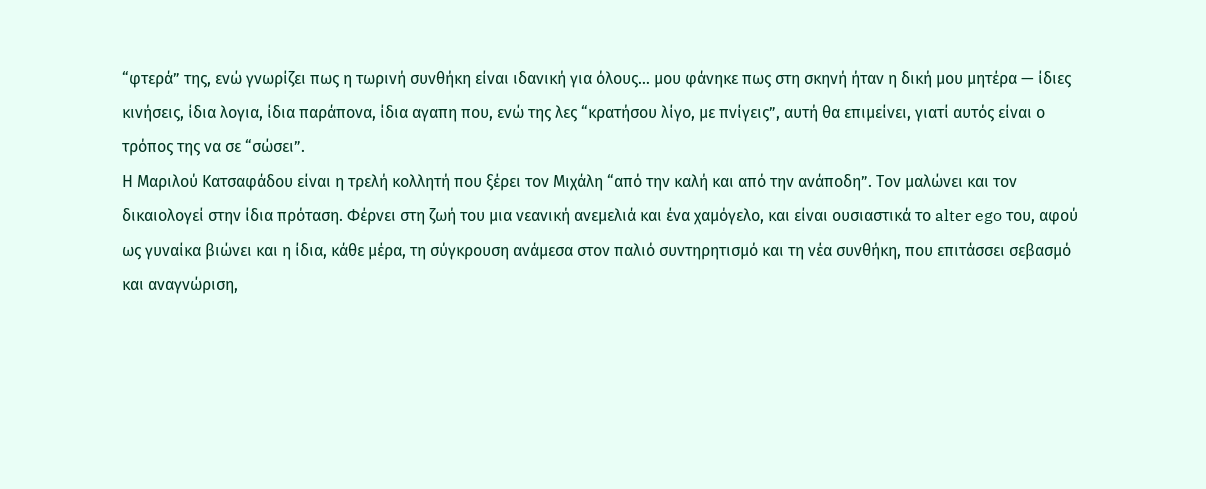“φτερά” της, ενώ γνωρίζει πως η τωρινή συνθήκη είναι ιδανική για όλους… μου φάνηκε πως στη σκηνή ήταν η δική μου μητέρα — ίδιες κινήσεις, ίδια λογια, ίδια παράπονα, ίδια αγαπη που, ενώ της λες “κρατήσου λίγο, με πνίγεις”, αυτή θα επιμείνει, γιατί αυτός είναι ο τρόπος της να σε “σώσει”.
Η Μαριλού Κατσαφάδου είναι η τρελή κολλητή που ξέρει τον Μιχάλη “από την καλή και από την ανάποδη”. Τον μαλώνει και τον δικαιολογεί στην ίδια πρόταση. Φέρνει στη ζωή του μια νεανική ανεμελιά και ένα χαμόγελο, και είναι ουσιαστικά το alter ego του, αφού ως γυναίκα βιώνει και η ίδια, κάθε μέρα, τη σύγκρουση ανάμεσα στον παλιό συντηρητισμό και τη νέα συνθήκη, που επιτάσσει σεβασμό και αναγνώριση,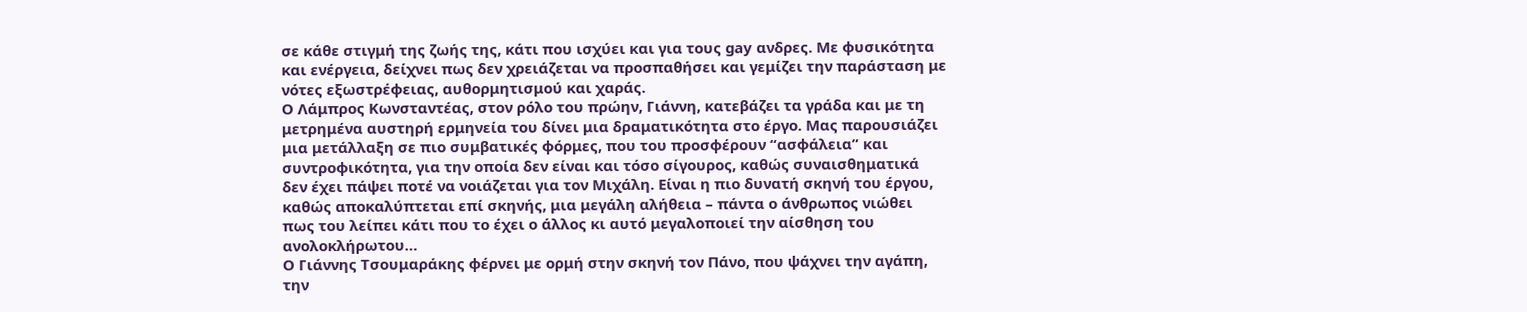σε κάθε στιγμή της ζωής της, κάτι που ισχύει και για τους gay ανδρες. Με φυσικότητα και ενέργεια, δείχνει πως δεν χρειάζεται να προσπαθήσει και γεμίζει την παράσταση με νότες εξωστρέφειας, αυθορμητισμού και χαράς.
Ο Λάμπρος Κωνσταντέας, στον ρόλο του πρώην, Γιάννη, κατεβάζει τα γράδα και με τη μετρημένα αυστηρή ερμηνεία του δίνει μια δραματικότητα στο έργο. Μας παρουσιάζει μια μετάλλαξη σε πιο συμβατικές φόρμες, που του προσφέρουν “ασφάλεια” και συντροφικότητα, για την οποία δεν είναι και τόσο σίγουρος, καθώς συναισθηματικά δεν έχει πάψει ποτέ να νοιάζεται για τον Μιχάλη. Είναι η πιο δυνατή σκηνή του έργου, καθώς αποκαλύπτεται επί σκηνής, μια μεγάλη αλήθεια – πάντα ο άνθρωπος νιώθει πως του λείπει κάτι που το έχει ο άλλος κι αυτό μεγαλοποιεί την αίσθηση του ανολοκλήρωτου…
Ο Γιάννης Τσουμαράκης φέρνει με ορμή στην σκηνή τον Πάνο, που ψάχνει την αγάπη, την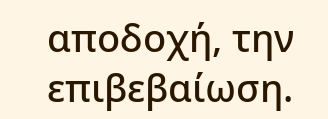αποδοχή, την επιβεβαίωση.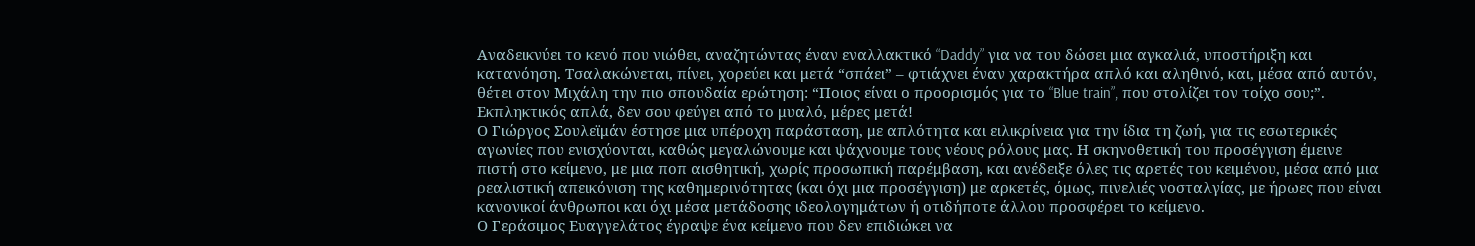Αναδεικνύει το κενό που νιώθει, αναζητώντας έναν εναλλακτικό “Daddy” για να του δώσει μια αγκαλιά, υποστήριξη και κατανόηση. Τσαλακώνεται, πίνει, χορεύει και μετά “σπάει” – φτιάχνει έναν χαρακτήρα απλό και αληθινό, και, μέσα από αυτόν, θέτει στον Μιχάλη την πιο σπουδαία ερώτηση: “Ποιος είναι ο προορισμός για το “Blue train”, που στολίζει τον τοίχο σου;”. Εκπληκτικός απλά, δεν σου φεύγει από το μυαλό, μέρες μετά!
Ο Γιώργος Σουλεϊμάν έστησε μια υπέροχη παράσταση, με απλότητα και ειλικρίνεια για την ίδια τη ζωή, για τις εσωτερικές αγωνίες που ενισχύονται, καθώς μεγαλώνουμε και ψάχνουμε τους νέους ρόλους μας. Η σκηνοθετική του προσέγγιση έμεινε πιστή στο κείμενο, με μια ποπ αισθητική, χωρίς προσωπική παρέμβαση, και ανέδειξε όλες τις αρετές του κειμένου, μέσα από μια ρεαλιστική απεικόνιση της καθημερινότητας (και όχι μια προσέγγιση) με αρκετές, όμως, πινελιές νοσταλγίας, με ήρωες που είναι κανονικοί άνθρωποι και όχι μέσα μετάδοσης ιδεολογημάτων ή οτιδήποτε άλλου προσφέρει το κείμενο.
Ο Γεράσιμος Ευαγγελάτος έγραψε ένα κείμενο που δεν επιδιώκει να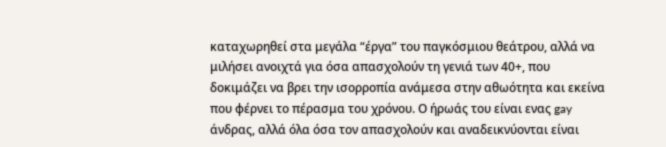καταχωρηθεί στα μεγάλα “έργα” του παγκόσμιου θεάτρου, αλλά να μιλήσει ανοιχτά για όσα απασχολούν τη γενιά των 40+, που δοκιμάζει να βρει την ισορροπία ανάμεσα στην αθωότητα και εκείνα που φέρνει το πέρασμα του χρόνου. Ο ήρωάς του είναι ενας gay άνδρας, αλλά όλα όσα τον απασχολούν και αναδεικνύονται είναι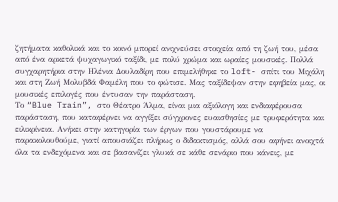ζητήματα καθολικά και το κοινό μπορεί ανιχνεύσει στοιχεία από τη ζωή του, μέσα από ένα αρκετά ψυχαγωγικό ταξίδι, με πολύ χρώμα και ωραίες μουσικές. Πολλά συγχαρητήρια στην Ηλένια Δουλαδίρη που επιμελήθηκε το loft- σπίτι του Μιχάλη και στη Ζωή Μολυβδά Φαμέλη που το φώτισε. Μας ταξίδεψαν στην εφηβεία μας, οι μουσικές επιλογές που έντυσαν την παράσταση.
Το “Blue Train”, στο Θέατρο Άλμα, είναι μια αξιόλογη και ενδιαφέρουσα παράσταση, που καταφέρνει να αγγίξει σύγχρονες ευαισθησίες με τρυφερότητα και ειλικρίνεια. Ανήκει στην κατηγορία των έργων που γουστάρουμε να παρακολουθούμε, γιατί απουσιάζει πλήρως ο διδακτισμός, αλλά σου αφήνει ανοιχτά όλα τα ενδεχόμενα και σε βασανίζει γλυκά σε κάθε σενάριο που κάνεις, με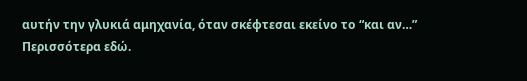αυτήν την γλυκιά αμηχανία, όταν σκέφτεσαι εκείνο το “και αν…”
Περισσότερα εδώ.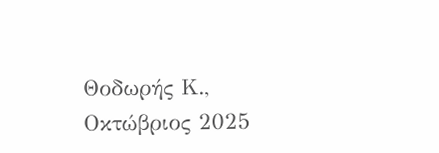Θοδωρής Κ., Οκτώβριος 2025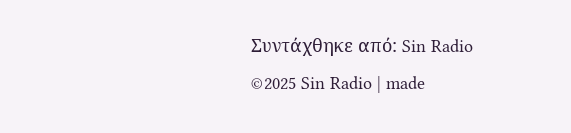Συντάχθηκε από: Sin Radio
©2025 Sin Radio | made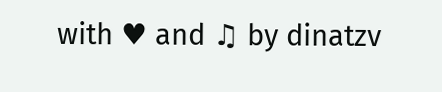with ♥ and ♫ by dinatzv